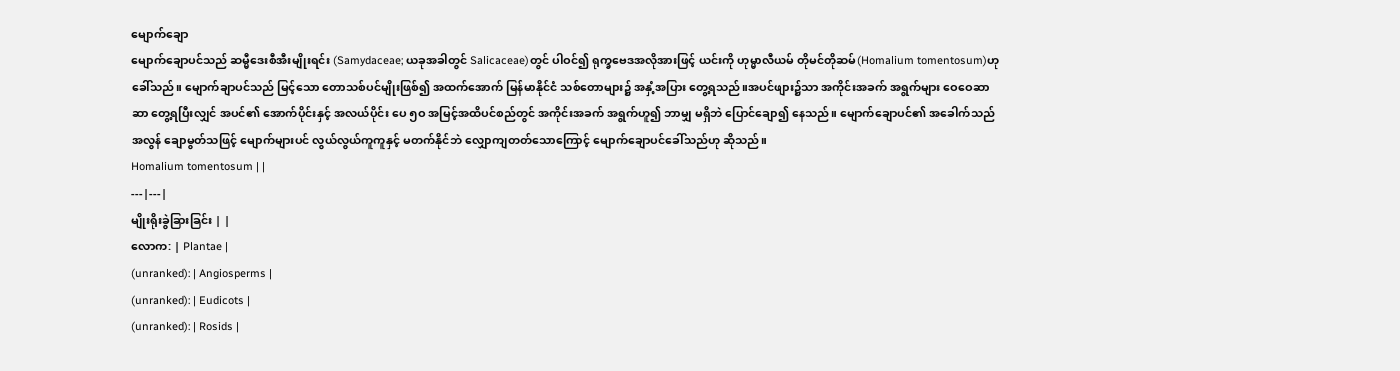မျောက်ချော
မျောက်ချောပင်သည် ဆမ္မီဒေးစီအီးမျိုးရင်း (Samydaceae; ယခုအခါတွင် Salicaceae)တွင် ပါဝင်၍ ရုက္ခဗေဒအလိုအားဖြင့် ယင်းကို ဟုမ္မာလီယမ် တိုမင်တိုဆမ်(Homalium tomentosum)ဟုခေါ်သည်။ မျောက်ချာပင်သည် မြင့်သော တောသစ်ပင်မျိုးဖြစ်၍ အထက်အောက် မြန်မာနိုင်ငံ သစ်တောများ၌ အနှံ့အပြား တွေ့ရသည်။အပင်ဖျား၌သာ အကိုင်းအခက် အရွက်များ ဝေဝေဆာဆာ တွေ့ရပြီးလျှင် အပင်၏ အောက်ပိုင်းနှင့် အလယ်ပိုင်း ပေ ၅ဝ အမြင့်အထိပင်စည်တွင် အကိုင်းအခက် အရွက်ဟူ၍ ဘာမျှ မရှိဘဲ ပြောင်ချော၍ နေသည်။ မျောက်ချောပင်၏ အခေါက်သည် အလွန် ချောမွတ်သဖြင့် မျောက်များပင် လွယ်လွယ်ကူကူနှင့် မတက်နိုင်ဘဲ လျှောကျတတ်သောကြောင့် မျောက်ချောပင်ခေါ်သည်ဟု ဆိုသည်။
Homalium tomentosum | |
---|---|
မျိုးရိုးခွဲခြားခြင်း | |
လောက: | Plantae |
(unranked): | Angiosperms |
(unranked): | Eudicots |
(unranked): | Rosids |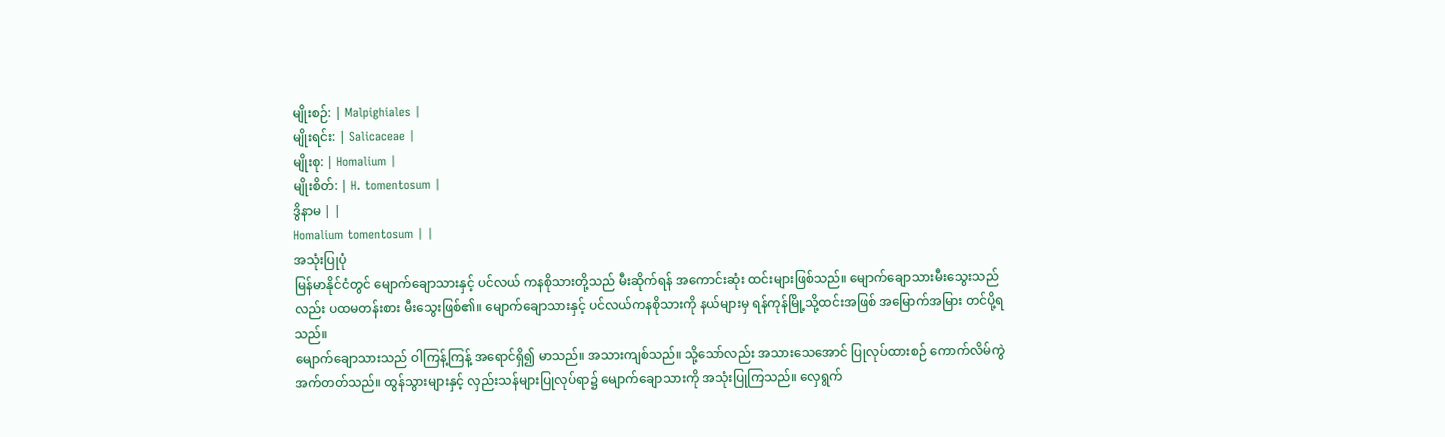မျိုးစဉ်: | Malpighiales |
မျိုးရင်း: | Salicaceae |
မျိုးစု: | Homalium |
မျိုးစိတ်: | H. tomentosum |
ဒွိနာမ | |
Homalium tomentosum | |
အသုံးပြုပုံ
မြန်မာနိုင်ငံတွင် မျောက်ချောသားနှင့် ပင်လယ် ကနစိုသားတို့သည် မီးဆိုက်ရန် အကောင်းဆုံး ထင်းများဖြစ်သည်။ မျောက်ချောသားမီးသွေးသည်လည်း ပထမတန်းစား မီးသွေးဖြစ်၏။ မျောက်ချောသားနှင့် ပင်လယ်ကနစိုသားကို နယ်များမှ ရန်ကုန်မြို့သို့ထင်းအဖြစ် အမြောက်အမြား တင်ပို့ရသည်။
မျောက်ချောသားသည် ဝါကြန့်ကြန့် အရောင်ရှိ၍ မာသည်။ အသားကျစ်သည်။ သို့သော်လည်း အသားသေအောင် ပြုလုပ်ထားစဉ် ကောက်လိမ်ကွဲအက်တတ်သည်။ ထွန်သွားများနှင့် လှည်းသန်များပြုလုပ်ရာ၌ မျောက်ချောသားကို အသုံးပြုကြသည်။ လှေရွက်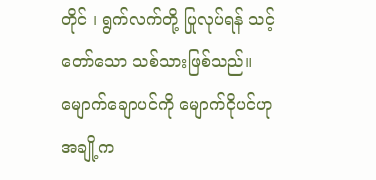တိုင် ၊ ရွက်လက်တို့ ပြုလုပ်ရန် သင့်တော်သော သစ်သားဖြစ်သည်။ မျောက်ချောပင်ကို မျောက်ငိုပင်ဟု အချို့က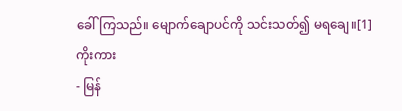ခေါ်ကြသည်။ မျောက်ချောပင်ကို သင်းသတ်၍ မရချေ။[1]
ကိုးကား
- မြန်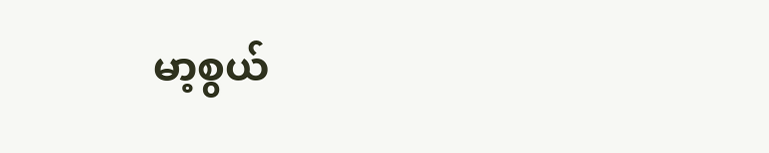မာ့စွယ်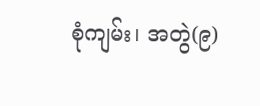စုံကျမ်း၊ အတွဲ(၉)